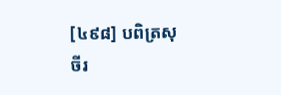[៤៩៨] បពិត្រសុចីរ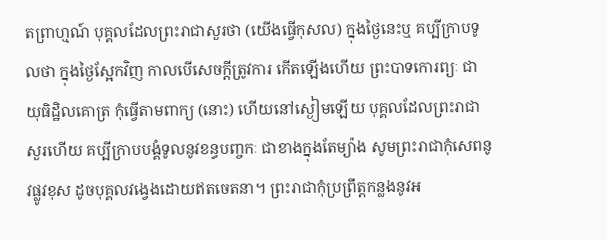តព្រាហ្មណ៍ បុគ្គលដែលព្រះរាជាសួរថា (យើងធ្វើកុសល) ក្នុងថ្ងៃនេះឬ គប្បីក្រាបទូលថា ក្នុងថ្ងៃស្អែកវិញ កាលបើសេចក្តីត្រូវការ កើតឡើងហើយ ព្រះបាទកោរព្យៈ ជាយុធិដ្ឋិលគោត្រ កុំធ្វើតាមពាក្យ (នោះ) ហើយនៅស្ងៀមឡើយ បុគ្គលដែលព្រះរាជាសួរហើយ គប្បីក្រាបបង្គំទូលនូវខន្ធបញ្ចកៈ ជាខាងក្នុងតែម្យ៉ាង សូមព្រះរាជាកុំសេពនូវផ្លូវខុស ដូចបុគ្គលវង្វេងដោយឥតចេតនា។ ព្រះរាជាកុំប្រព្រឹត្តកន្លងនូវអ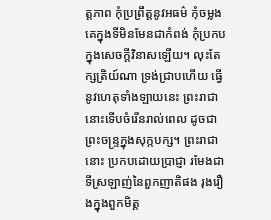ត្តភាព កុំប្រព្រឹត្តនូវអធម៌ កុំចម្លងគេក្នុងទីមិនមែនជាកំពង់ កុំប្រកបក្នុងសេចក្តីវិនាសឡើយ។ លុះតែក្សត្រិយ៍ណា ទ្រង់ជ្រាបហើយ ធ្វើនូវហេតុទាំងឡាយនេះ ព្រះរាជានោះទើបចំរើនរាល់ពេល ដូចជាព្រះចន្ទ្រក្នុងសុក្កបក្ស។ ព្រះរាជានោះ ប្រកបដោយប្រាជ្ញា រមែងជាទីស្រឡាញ់នៃពួកញាតិផង រុងរឿងក្នុងពួកមិត្ត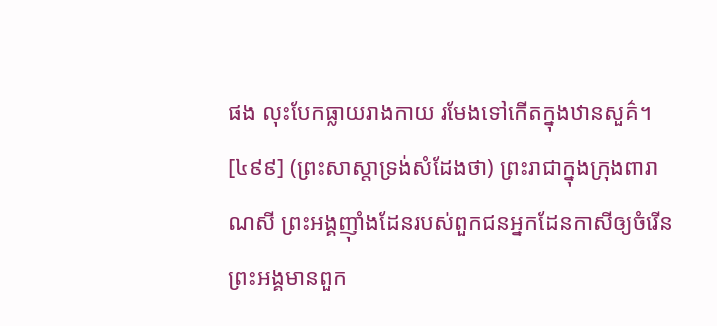ផង លុះបែកធ្លាយរាងកាយ រមែងទៅកើតក្នុងឋានសួគ៌។
[៤៩៩] (ព្រះសាស្តាទ្រង់សំដែងថា) ព្រះរាជាក្នុងក្រុងពារាណសី ព្រះអង្គញ៉ាំងដែនរបស់ពួកជនអ្នកដែនកាសីឲ្យចំរើន ព្រះអង្គមានពួក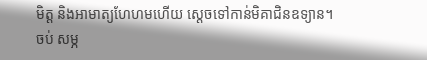មិត្ត និងអាមាត្យហែហមហើយ ស្តេចទៅកាន់មិគាជិនឧទ្យាន។
ចប់ សម្ភ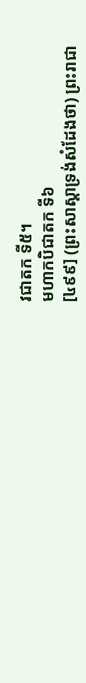វជាតក ទី៥។
មហាកបិជាតក ទី៦
[៤៩៩] (ព្រះសាស្តាទ្រង់សំដែងថា) ព្រះរាជា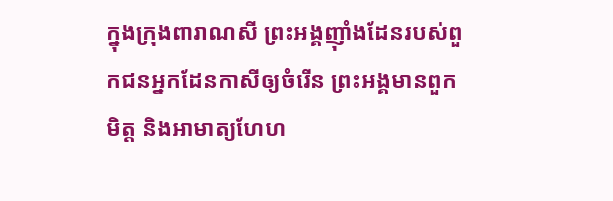ក្នុងក្រុងពារាណសី ព្រះអង្គញ៉ាំងដែនរបស់ពួកជនអ្នកដែនកាសីឲ្យចំរើន ព្រះអង្គមានពួកមិត្ត និងអាមាត្យហែហ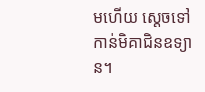មហើយ ស្តេចទៅកាន់មិគាជិនឧទ្យាន។